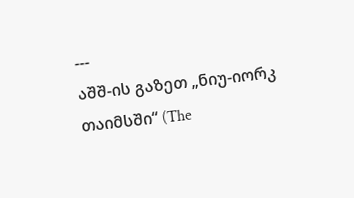---
აშშ-ის გაზეთ „ნიუ-იორკ თაიმსში“ (The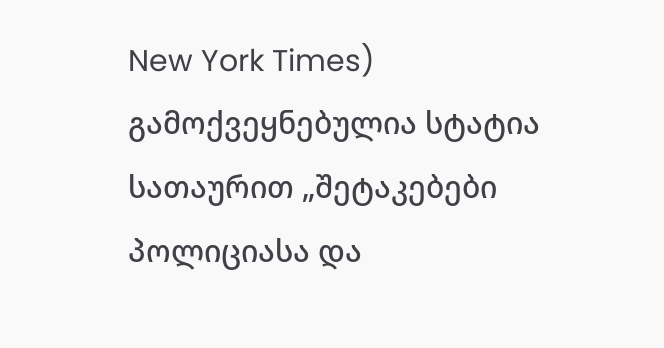New York Times) გამოქვეყნებულია სტატია სათაურით „შეტაკებები პოლიციასა და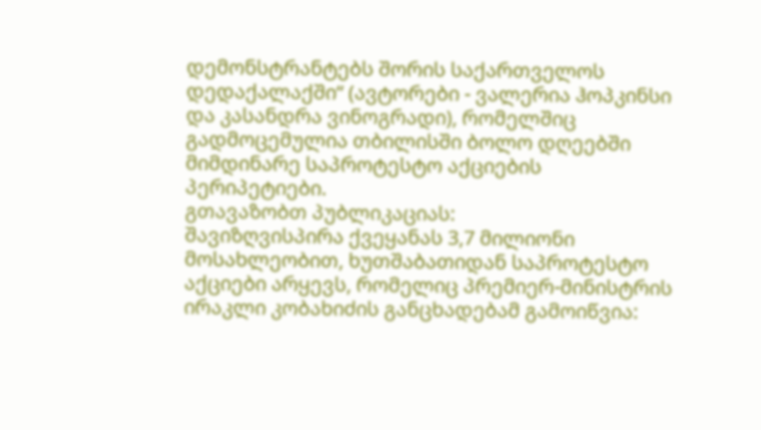დემონსტრანტებს შორის საქართველოს დედაქალაქში“ (ავტორები - ვალერია ჰოპკინსი და კასანდრა ვინოგრადი), რომელშიც გადმოცემულია თბილისში ბოლო დღეებში მიმდინარე საპროტესტო აქციების პერიპეტიები.
გთავაზობთ პუბლიკაციას:
შავიზღვისპირა ქვეყანას 3,7 მილიონი მოსახლეობით, ხუთშაბათიდან საპროტესტო აქციები არყევს, რომელიც პრემიერ-მინისტრის ირაკლი კობახიძის განცხადებამ გამოიწვია: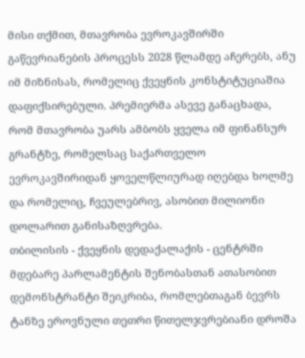მისი თქმით, მთავრობა ევროკავშირში გაწევრიანების პროცესს 2028 წლამდე აჩერებს, ანუ იმ მიზნისას, რომელიც ქვეყნის კონსტიტუციაშია დაფიქსირებული. პრემიერმა ასევე განაცხადა, რომ მთავრობა უარს ამბობს ყველა იმ ფინანსურ გრანტზე, რომელსაც საქართველო ევროკავშირიდან ყოველწლიურად იღებდა ხოლმე და რომელიც, ჩვეულებრივ, ასობით მილიონი დოლარით განისაზღვრება.
თბილისის - ქვეყნის დედაქალაქის - ცენტრში მდებარე პარლამენტის შენობასთან ათასობით დემონსტრანტი შეიკრიბა, რომლებთაგან ბევრს ტანზე ეროვნული თეთრი წითელჯვრებიანი დროშა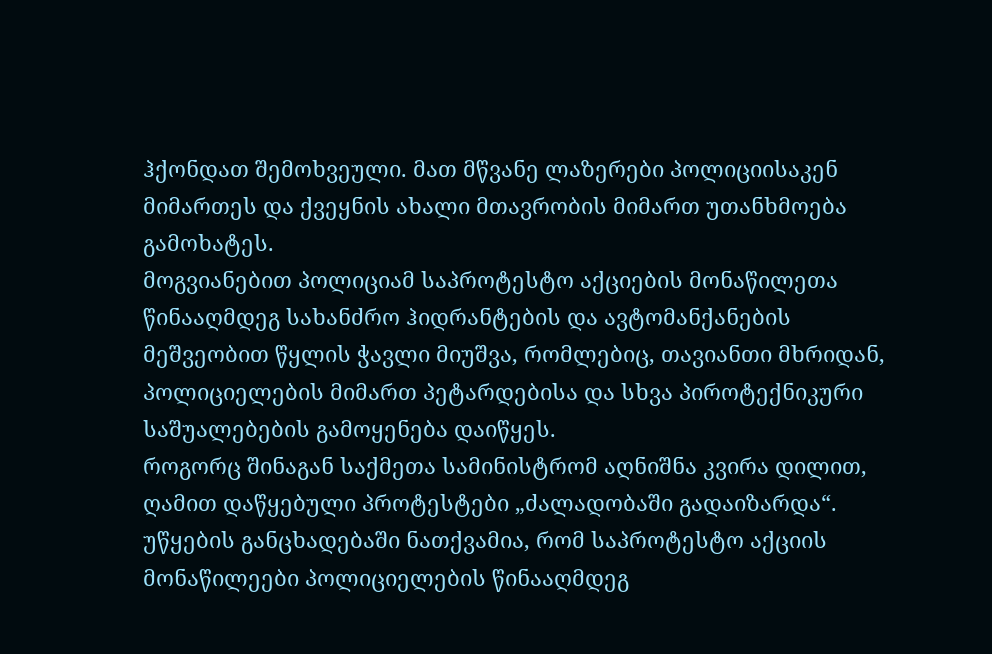ჰქონდათ შემოხვეული. მათ მწვანე ლაზერები პოლიციისაკენ მიმართეს და ქვეყნის ახალი მთავრობის მიმართ უთანხმოება გამოხატეს.
მოგვიანებით პოლიციამ საპროტესტო აქციების მონაწილეთა წინააღმდეგ სახანძრო ჰიდრანტების და ავტომანქანების მეშვეობით წყლის ჭავლი მიუშვა, რომლებიც, თავიანთი მხრიდან, პოლიციელების მიმართ პეტარდებისა და სხვა პიროტექნიკური საშუალებების გამოყენება დაიწყეს.
როგორც შინაგან საქმეთა სამინისტრომ აღნიშნა კვირა დილით, ღამით დაწყებული პროტესტები „ძალადობაში გადაიზარდა“. უწყების განცხადებაში ნათქვამია, რომ საპროტესტო აქციის მონაწილეები პოლიციელების წინააღმდეგ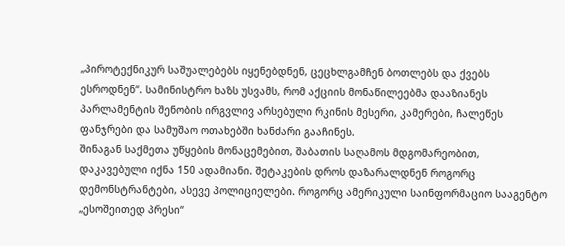„პიროტექნიკურ საშუალებებს იყენებდნენ, ცეცხლგამჩენ ბოთლებს და ქვებს ესროდნენ“. სამინისტრო ხაზს უსვამს, რომ აქციის მონაწილეებმა დააზიანეს პარლამენტის შენობის ირგვლივ არსებული რკინის მესერი, კამერები, ჩალეწეს ფანჯრები და სამუშაო ოთახებში ხანძარი გააჩინეს.
შინაგან საქმეთა უწყების მონაცემებით, შაბათის საღამოს მდგომარეობით, დაკავებული იქნა 150 ადამიანი. შეტაკების დროს დაზარალდნენ როგორც დემონსტრანტები, ასევე პოლიციელები. როგორც ამერიკული საინფორმაციო სააგენტო „ესოშეითედ პრესი“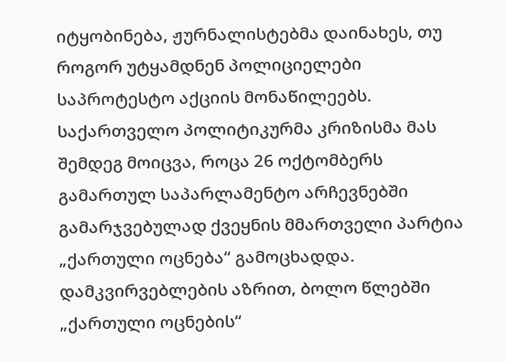იტყობინება, ჟურნალისტებმა დაინახეს, თუ როგორ უტყამდნენ პოლიციელები საპროტესტო აქციის მონაწილეებს.
საქართველო პოლიტიკურმა კრიზისმა მას შემდეგ მოიცვა, როცა 26 ოქტომბერს გამართულ საპარლამენტო არჩევნებში გამარჯვებულად ქვეყნის მმართველი პარტია „ქართული ოცნება“ გამოცხადდა. დამკვირვებლების აზრით, ბოლო წლებში „ქართული ოცნების“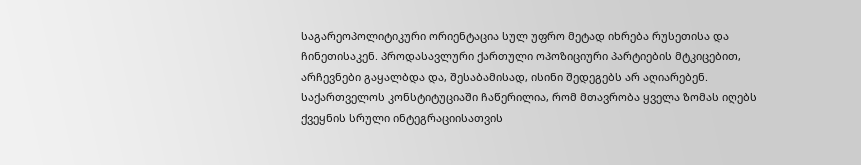საგარეოპოლიტიკური ორიენტაცია სულ უფრო მეტად იხრება რუსეთისა და ჩინეთისაკენ. პროდასავლური ქართული ოპოზიციური პარტიების მტკიცებით, არჩევნები გაყალბდა და, შესაბამისად, ისინი შედეგებს არ აღიარებენ.
საქართველოს კონსტიტუციაში ჩაწერილია, რომ მთავრობა ყველა ზომას იღებს ქვეყნის სრული ინტეგრაციისათვის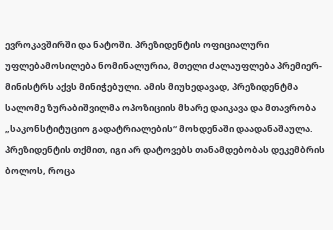ევროკავშირში და ნატოში. პრეზიდენტის ოფიციალური უფლებამოსილება ნომინალურია, მთელი ძალაუფლება პრემიერ-მინისტრს აქვს მინიჭებული. ამის მიუხედავად, პრეზიდენტმა სალომე ზურაბიშვილმა ოპოზიციის მხარე დაიკავა და მთავრობა „საკონსტიტუციო გადატრიალების“ მოხდენაში დაადანაშაულა. პრეზიდენტის თქმით, იგი არ დატოვებს თანამდებობას დეკემბრის ბოლოს, როცა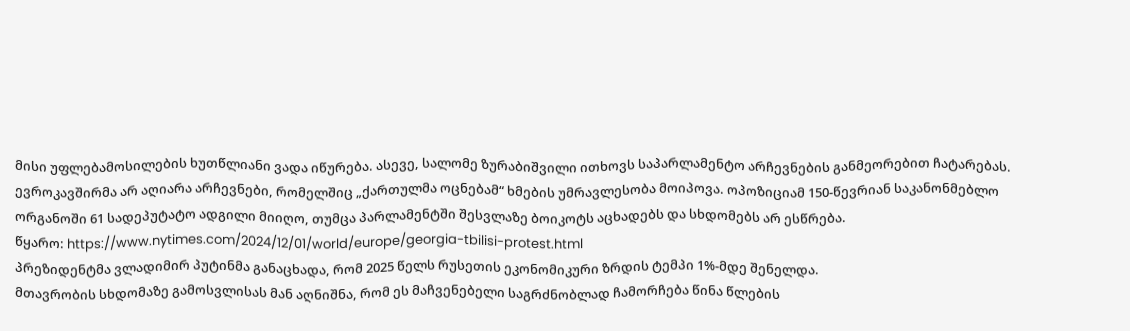მისი უფლებამოსილების ხუთწლიანი ვადა იწურება. ასევე, სალომე ზურაბიშვილი ითხოვს საპარლამენტო არჩევნების განმეორებით ჩატარებას.
ევროკავშირმა არ აღიარა არჩევნები, რომელშიც „ქართულმა ოცნებამ“ ხმების უმრავლესობა მოიპოვა. ოპოზიციამ 150-წევრიან საკანონმებლო ორგანოში 61 სადეპუტატო ადგილი მიიღო, თუმცა პარლამენტში შესვლაზე ბოიკოტს აცხადებს და სხდომებს არ ესწრება.
წყარო: https://www.nytimes.com/2024/12/01/world/europe/georgia-tbilisi-protest.html
პრეზიდენტმა ვლადიმირ პუტინმა განაცხადა, რომ 2025 წელს რუსეთის ეკონომიკური ზრდის ტემპი 1%-მდე შენელდა.
მთავრობის სხდომაზე გამოსვლისას მან აღნიშნა, რომ ეს მაჩვენებელი საგრძნობლად ჩამორჩება წინა წლების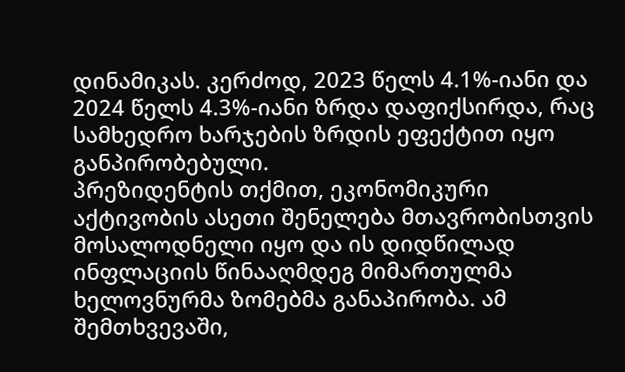დინამიკას. კერძოდ, 2023 წელს 4.1%-იანი და 2024 წელს 4.3%-იანი ზრდა დაფიქსირდა, რაც სამხედრო ხარჯების ზრდის ეფექტით იყო განპირობებული.
პრეზიდენტის თქმით, ეკონომიკური აქტივობის ასეთი შენელება მთავრობისთვის მოსალოდნელი იყო და ის დიდწილად ინფლაციის წინააღმდეგ მიმართულმა ხელოვნურმა ზომებმა განაპირობა. ამ შემთხვევაში,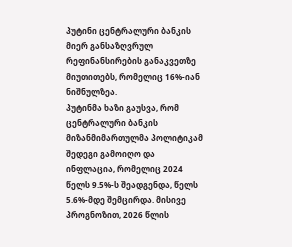პუტინი ცენტრალური ბანკის მიერ განსაზღვრულ რეფინანსირების განაკვეთზე მიუთითებს, რომელიც 16%-იან ნიშნულზეა.
პუტინმა ხაზი გაუსვა, რომ ცენტრალური ბანკის მიზანმიმართულმა პოლიტიკამ შედეგი გამოიღო და ინფლაცია, რომელიც 2024 წელს 9.5%-ს შეადგენდა, წელს 5.6%-მდე შემცირდა. მისივე პროგნოზით, 2026 წლის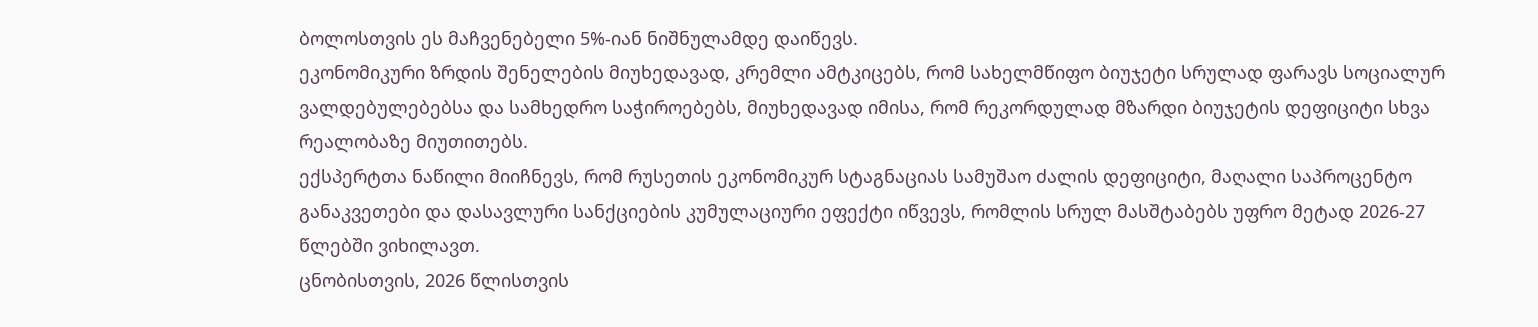ბოლოსთვის ეს მაჩვენებელი 5%-იან ნიშნულამდე დაიწევს.
ეკონომიკური ზრდის შენელების მიუხედავად, კრემლი ამტკიცებს, რომ სახელმწიფო ბიუჯეტი სრულად ფარავს სოციალურ ვალდებულებებსა და სამხედრო საჭიროებებს, მიუხედავად იმისა, რომ რეკორდულად მზარდი ბიუჯეტის დეფიციტი სხვა რეალობაზე მიუთითებს.
ექსპერტთა ნაწილი მიიჩნევს, რომ რუსეთის ეკონომიკურ სტაგნაციას სამუშაო ძალის დეფიციტი, მაღალი საპროცენტო განაკვეთები და დასავლური სანქციების კუმულაციური ეფექტი იწვევს, რომლის სრულ მასშტაბებს უფრო მეტად 2026-27 წლებში ვიხილავთ.
ცნობისთვის, 2026 წლისთვის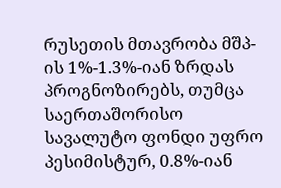რუსეთის მთავრობა მშპ-ის 1%-1.3%-იან ზრდას პროგნოზირებს, თუმცა საერთაშორისო სავალუტო ფონდი უფრო პესიმისტურ, 0.8%-იან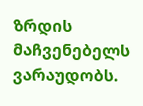ზრდის მაჩვენებელს ვარაუდობს.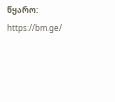წყარო: https://bm.ge/